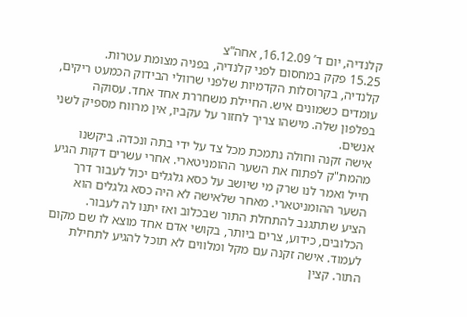קלנדיה, יום ד’ 16.12.09, אחה”צ
15.25 פקק במחסום לפני קלנדיה, בפניה מצומת עטרות.
קלנדיה, בקרוסלות הקדמיות שלפני שרוולי הבידוק הכמעט ריקים, עומדים כשמונים איש. החיילת משחררת אחד אחד. עסוקה בפלפון שלה. מישהו צריך לחזור על עקביו, אין מרווח מספיק לשני אנשים.
אישה זקנה וחולה נתמכת מכל צד על ידי בתה ונכדה. ביקשנו מהמת"ק לפתוח את השער ההומניטארי. אחרי עשרים דקות הגיע חייל ואמר לנו שרק מי שיושב על כסא גלגלים יכול לעבור דרך השער ההומניטארי. מאחר שלאישה לא היה כסא גלגלים הוא הציע שתתגנב להתחלת התור שבכלוב ואז יתנו לה לעבור. הכלובים, כידוע, צרים ביותר, בקושי אדם אחד מוצא לו שם מקום לעמוד. אישה זקנה עם מקל ומלווים לא תוכל להגיע לתחילת התור. קצין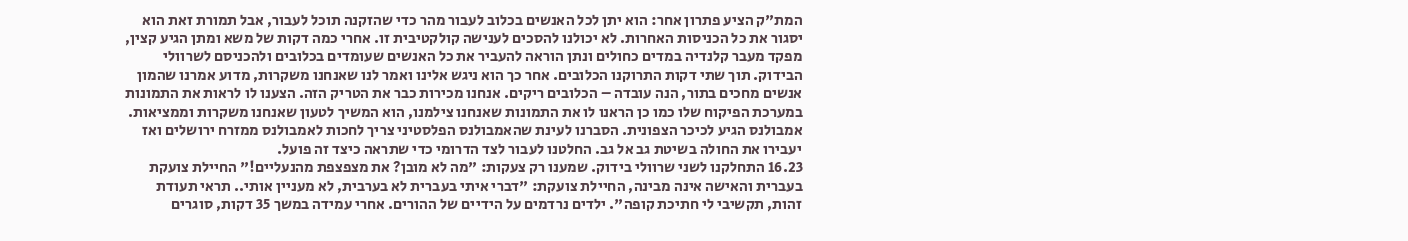המת"ק הציע פתרון אחר: הוא יתן לכל האנשים בכלוב לעבור מהר כדי שהזקנה תוכל לעבור, אבל תמורת זאת הוא יסגור את כל הכניסות האחרות. לא יכולנו להסכים לענישה קולקטיבית זו. אחרי כמה דקות של משא ומתן הגיע קצין, מפקד מעבר קלנדיה במדים כחולים ונתן הוראה להעביר את כל האנשים שעומדים בכלובים ולהכניסם לשרוולי הבידוק. תוך שתי דקות התרוקנו הכלובים. אחר כך הוא ניגש אלינו ואמר לנו שאנחנו משקרות, מדוע אמרנו שהמון אנשים מחכים בתור, הנה עובדה – הכלובים ריקים. אנחנו מכירות כבר את הטריק הזה. הצענו לו לראות את התמונות במערכת הפיקוח שלו כמו כן הראנו לו את התמונות שאנחנו צילמנו, הוא המשיך לטעון שאנחנו משקרות וממציאות.
אמבולנס הגיע לכיכר הצפונית. הסברנו לעינת שהאמבולנס הפלסטיני צריך לחכות לאמבולנס ממזרח ירושלים ואז יעבירו את החולה בשיטת גב אל גב. החלטנו לעבור לצד הדרומי כדי שתראה כיצד זה פועל.
16.23 התחלקנו לשני שרוולי בידוק. שמענו רק צעקות: "מה לא מובן? את מצפצפת מהנעליים!" החיילת צועקת בעברית והאישה אינה מבינה, החיילת צועקת: "דברי איתי בעברית לא בערבית, לא מעניין אותי.. תראי תעודת זהות, תקשיבי לי חתיכת קופה". ילדים נרדמים על הידיים של ההורים. אחרי עמידה במשך 35 דקות, סוגרים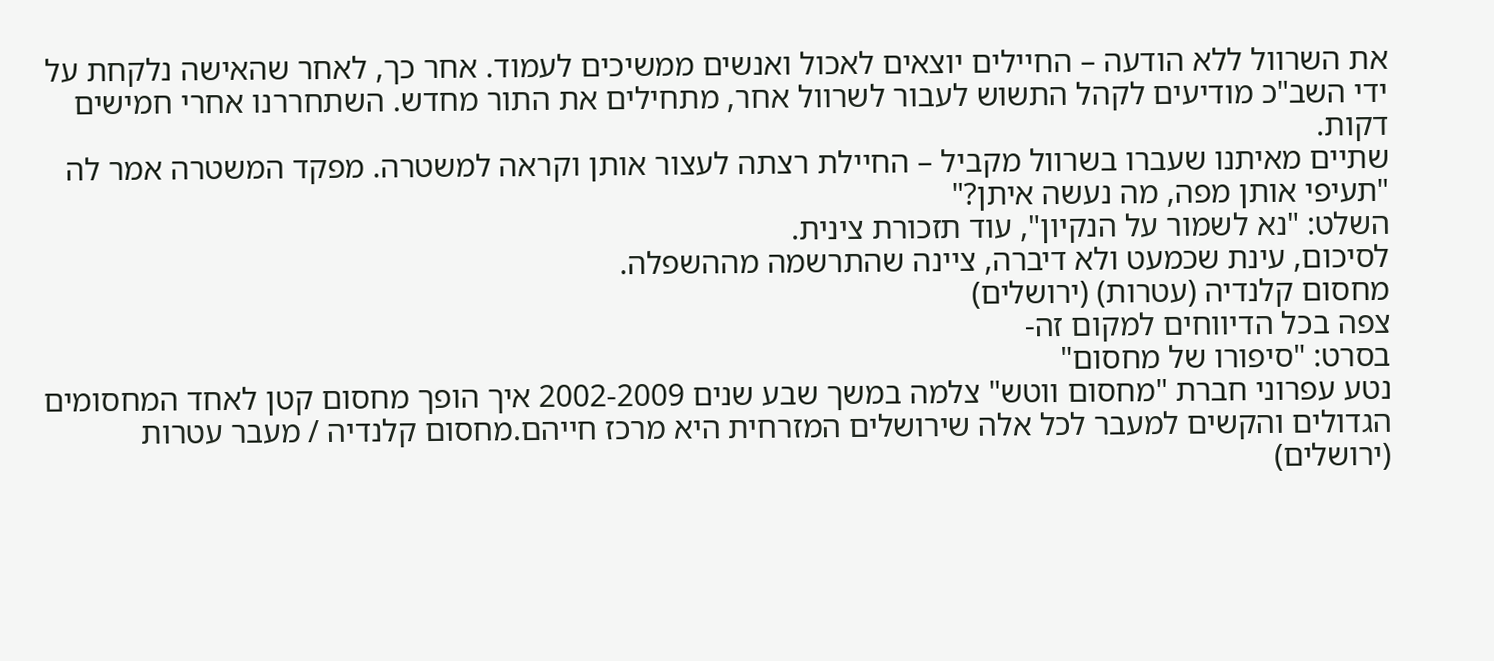את השרוול ללא הודעה – החיילים יוצאים לאכול ואנשים ממשיכים לעמוד. אחר כך, לאחר שהאישה נלקחת על ידי השב"כ מודיעים לקהל התשוש לעבור לשרוול אחר, מתחילים את התור מחדש. השתחררנו אחרי חמישים דקות.
שתיים מאיתנו שעברו בשרוול מקביל – החיילת רצתה לעצור אותן וקראה למשטרה. מפקד המשטרה אמר לה "תעיפי אותן מפה, מה נעשה איתן?"
השלט: "נא לשמור על הנקיון", עוד תזכורת צינית.
לסיכום, עינת שכמעט ולא דיברה, ציינה שהתרשמה מההשפלה.
מחסום קלנדיה (עטרות) (ירושלים)
צפה בכל הדיווחים למקום זה-
בסרט: "סיפורו של מחסום"
נטע עפרוני חברת "מחסום ווטש" צלמה במשך שבע שנים 2002-2009 איך הופך מחסום קטן לאחד המחסומים הגדולים והקשים למעבר לכל אלה שירושלים המזרחית היא מרכז חייהם.מחסום קלנדיה / מעבר עטרות (ירושלים)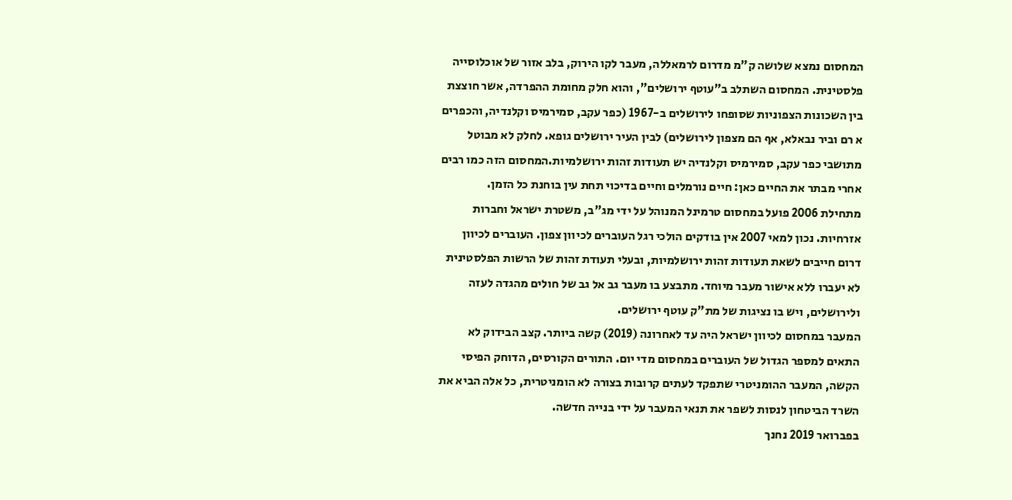המחסום נמצא שלושה ק"מ מדרום לרמאללה, מעבר לקו הירוק, בלב אזור של אוכלוסייה פלסטינית. המחסום השתלב ב"עוטף ירושלים", והוא חלק מחומת ההפרדה, אשר חוצצת בין השכונות הצפוניות שסופחו לירושלים ב-1967 (כפר עקב, סמירמיס וקלנדיה, והכפרים א רם וביר נבאלא, אף הם מצפון לירושלים) לבין העיר ירושלים גופא. לחלק לא מבוטל מתושבי כפר עקב, סמירמיס וקלנדיה יש תעודות זהות ירושלמיות.המחסום הזה כמו רבים אחרי מבתר את החיים כאן: חיים נורמלים וחיים בדיכוי תחת עין בוחנת כל הזמן.
מתחילת 2006 פועל במחסום טרמינל המנוהל על ידי מג"ב, משטרת ישראל וחברות אזרחיות. נכון למאי 2007 אין בודקים הולכי רגל העוברים לכיוון צפון. העוברים לכיוון דרום חייבים לשאת תעודות זהות ירושלמיות, ובעלי תעודת זהות של הרשות הפלסטינית לא יעברו ללא אישור מעבר מיוחד. מתבצע בו מעבר גב אל גב של חולים מהגדה לעזה ולירושלים, ויש בו נציגות של מת"ק עוטף ירושלים.
המעבר במחסום לכיוון ישראל היה עד לאחרונה (2019) קשה ביותר. קצב הבידוק לא התאים למספר הגדול של העוברים במחסום מדי יום. התורים הקורסים, הדוחק הפיסי הקשה, המעבר ההומניטרי שתפקד לעתים קרובות בצורה לא הומניטרית, כל אלה הביא את השרד הביטחון לנסות לשפר את תנאי המעבר על ידי בנייה חדשה.
בפברואר 2019 נחנך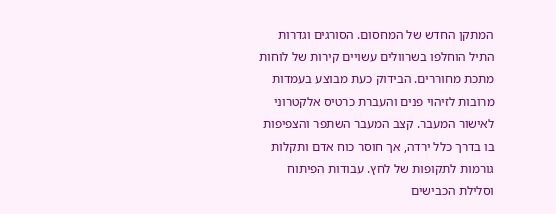המתקן החדש של המחסום. הסורגים וגדרות התיל הוחלפו בשרוולים עשויים קירות של לוחות מתכת מחוררים. הבידוק כעת מבוצע בעמדות מרובות לזיהוי פנים והעברת כרטיס אלקטרוני לאישור המעבר. קצב המעבר השתפר והצפיפות בו בדרך כלל ירדה, אך חוסר כוח אדם ותקלות גורמות לתקופות של לחץ. עבודות הפיתוח וסלילת הכבישים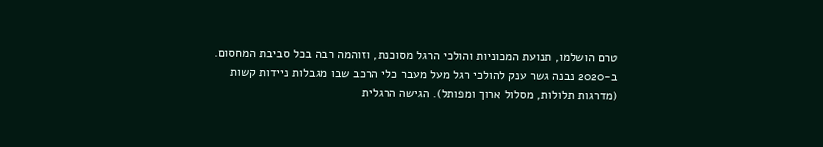טרם הושלמו, תנועת המכוניות והולכי הרגל מסוכנת, וזוהמה רבה בכל סביבת המחסום.
ב-2020 נבנה גשר ענק להולכי רגל מעל מעבר כלי הרכב שבו מגבלות ניידות קשות (מדרגות תלולות, מסלול ארוך ומפותל). הגישה הרגלית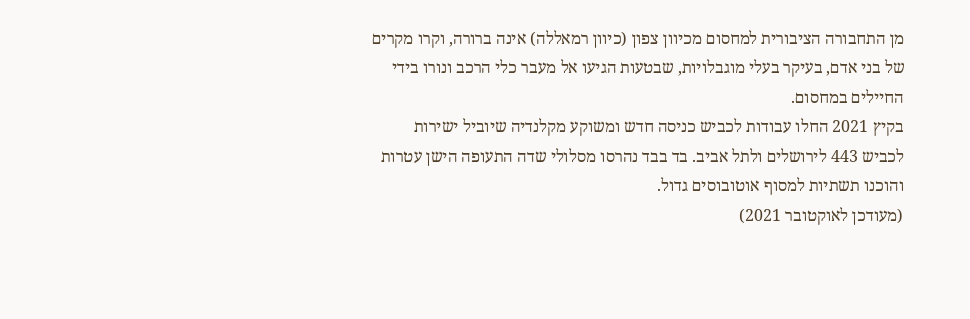מן התחבורה הציבורית למחסום מכיוון צפון (כיוון רמאללה) אינה ברורה, וקרו מקרים של בני אדם, בעיקר בעלי מוגבלויות, שבטעות הגיעו אל מעבר כלי הרכב ונורו בידי החיילים במחסום.
בקיץ 2021 החלו עבודות לכביש כניסה חדש ומשוקע מקלנדיה שיוביל ישירות לכביש 443 לירושלים ולתל אביב. בד בבד נהרסו מסלולי שדה התעופה הישן עטרות והוכנו תשתיות למסוף אוטובוסים גדול.
(מעודכן לאוקטובר 2021)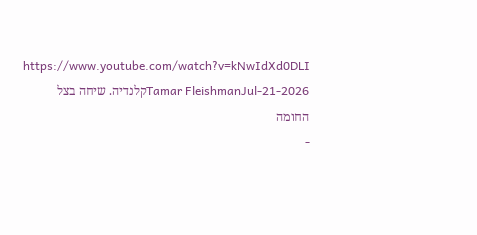https://www.youtube.com/watch?v=kNwIdXd0DLI
Tamar FleishmanJul-21-2026קלנדיה. שיחה בצל החומה
-